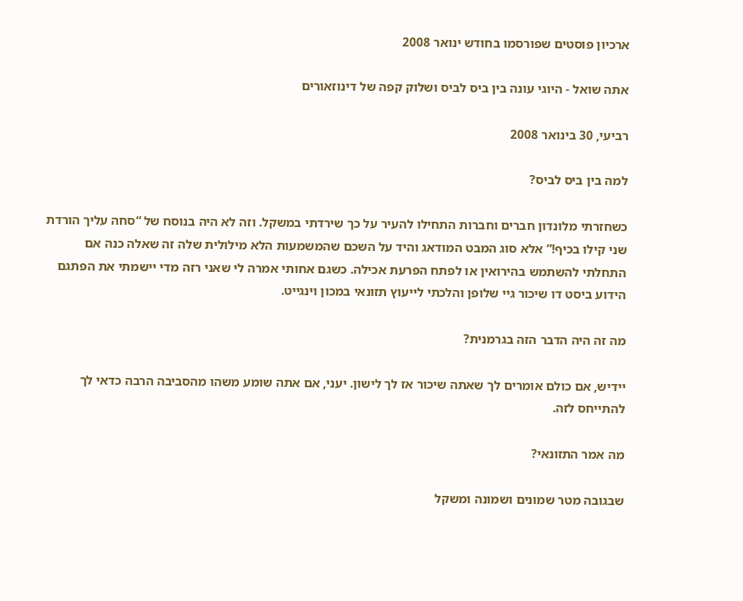ארכיון פוסטים שפורסמו בחודש ינואר 2008

אתה שואל - היוגי עונה בין ביס לביס ושלוק קפה של דינוזאורים

רביעי, 30 בינואר 2008

למה בין ביס לביס?

כשחזרתי מלונדון חברים וחברות התחילו להעיר על כך שירדתי במשקל. וזה לא היה בנוסח של “סחה עליך הורדת שני קילו בכיף!” אלא סוג המבט המודאג והיד על השכם שהמשמעות הלא מילולית שלה זה שאלה כנה אם התחלתי להשתמש בהירואין או לפתח הפרעת אכילה. כשגם אחותי אמרה לי שאני רזה מדי יישמתי את הפתגם הידוע ביסט דו שיכור גיי שלופן והלכתי לייעוץ תזונאי במכון וינגייט.

מה זה היה הדבר הזה בגרמנית?

יידיש, אם כולם אומרים לך שאתה שיכור אז לך לישון. יעני, אם אתה שומע משהו מהסביבה הרבה כדאי לך להתייחס לזה.

מה אמר התזונאי?

שבגובה מטר שמונים ושמונה ומשקל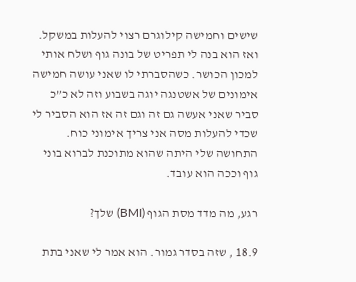שישים וחמישה קילוגרם רצוי להעלות במשקל. ואז הוא בנה לי תפריט של בונה גוף ושלח אותי למכון הכושר. כשהסברתי לו שאני עושה חמישה אימונים של אשטנגה יוגה בשבוע וזה לא כ”כ סביר שאני אעשה גם זה וגם זה אז הוא הסביר לי שכדי להעלות מסה אני צריך אימוני כוח. התחושה שלי היתה שהוא מתוכנת לברוא בוני גוף וככה הוא עובד.

רגע, מה מדד מסת הגוף (BMI) שלך?

18.9 , שזה בסדר גמור. הוא אמר לי שאני בתת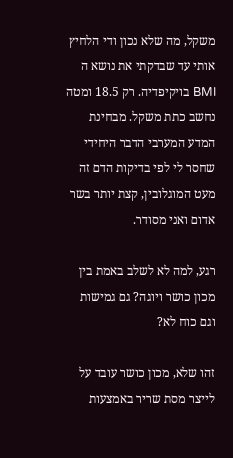משקל, מה שלא נכון ודי הלחיץ אותי עד שבדקתי את נושא ה BMI בויקיפדיה. רק 18.5 ומטה נחשב כתת משקל. מבחינת המדע המערבי הדבר היחידי שחסר לי לפי בדיקות הדם זה מעט המוגלובין, קצת יותר בשר אדום ואני מסודר.

רגע, למה לא לשלב באמת בין מכון כושר ויוגה? גם גמישות וגם כוח לא?

זהו שלא, מכון כושר עובד על לייצר מסת שריר באמצעות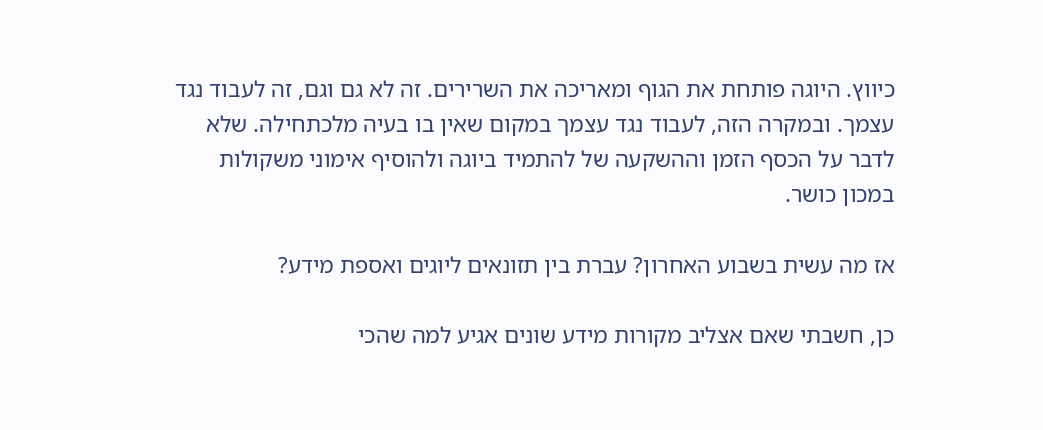כיווץ. היוגה פותחת את הגוף ומאריכה את השרירים. זה לא גם וגם, זה לעבוד נגד עצמך. ובמקרה הזה, לעבוד נגד עצמך במקום שאין בו בעיה מלכתחילה. שלא לדבר על הכסף הזמן וההשקעה של להתמיד ביוגה ולהוסיף אימוני משקולות במכון כושר.

אז מה עשית בשבוע האחרון? עברת בין תזונאים ליוגים ואספת מידע?

כן, חשבתי שאם אצליב מקורות מידע שונים אגיע למה שהכי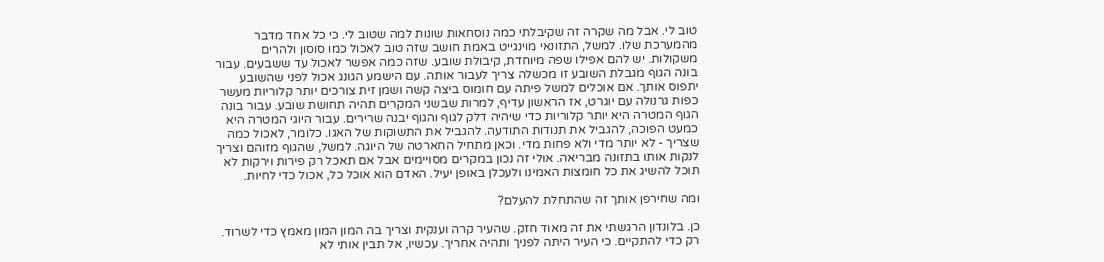טוב לי. אבל מה שקרה זה שקיבלתי כמה נוסחאות שונות למה שטוב לי. כי כל אחד מדבר מהמערכת שלו. למשל, התזונאי מוינגייט באמת חושב שזה טוב לאכול כמו סוסון ולהרים משקולות. יש להם אפילו שפה מיוחדת, קיבולת שובע. שזה כמה אפשר לאכול עד ששבעים. עבור בונה הגוף מגבלת השובע זו מכשלה צריך לעבור אותה. עם הישמע הגונג אכול לפני שהשובע יתפוס אותך. אם אוכלים למשל פיתה עם חומוס ביצה קשה ושמן זית צורכים יותר קלוריות מעשר כפות גרנולה עם יוגרט, אז הראשון עדיף, למרות שבשני המקרים תהיה תחושת שובע. עבור בונה הגוף המטרה היא יותר קלוריות כדי שיהיה דלק לגוף והגוף יבנה שרירים. עבור היוגי המטרה היא כמעט הפוכה, להגביל את תנודות התודעה. להגביל את התשוקות של האגו. כלומר, לאכול כמה שצריך - לא יותר מדי ולא פחות מדי. וכאן מתחיל החארטה של היוגה. למשל, שהגוף מזוהם וצריך לנקות אותו בתזונה מבריאה. אולי זה נכון במקרים מסויימים אבל אם תאכל רק פירות וירקות לא תוכל להשיג את כל חומצות האמינו ולעכלן באופן יעיל. האדם הוא אוכל כל, אכול כדי לחיות.

ומה שחירפן אותך זה שהתחלת להעלם?

כן. בלונדון הרגשתי את זה מאוד חזק. שהעיר קרה וענקית וצריך בה המון המון מאמץ כדי לשרוד. רק כדי להתקיים. כי העיר היתה לפניך ותהיה אחריך. עכשיו, אל תבין אותי לא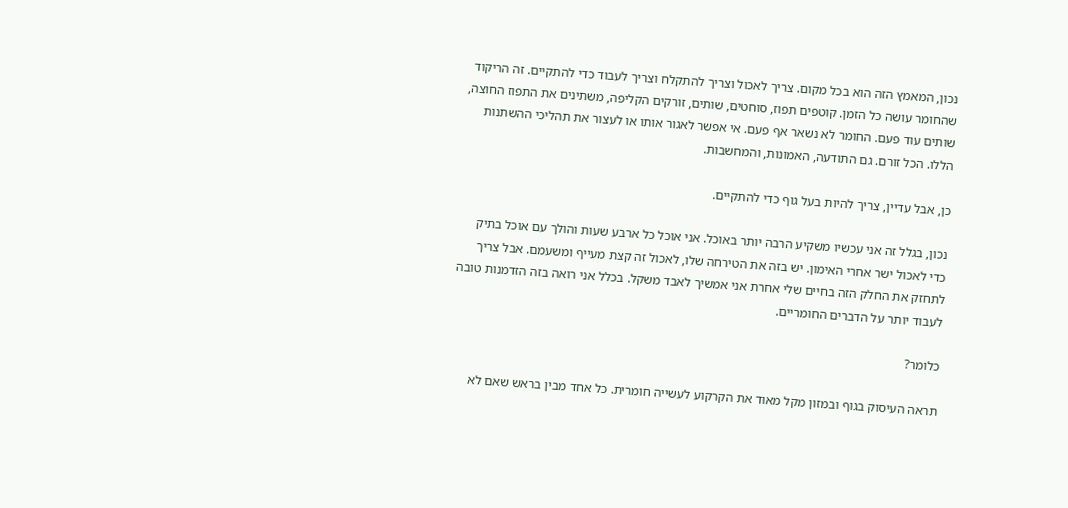נכון, המאמץ הזה הוא בכל מקום. צריך לאכול וצריך להתקלח וצריך לעבוד כדי להתקיים. זה הריקוד שהחומר עושה כל הזמן. קוטפים תפוז, סוחטים, שותים, זורקים הקליפה, משתינים את התפוז החוצה, שותים עוד פעם. החומר לא נשאר אף פעם. אי אפשר לאגור אותו או לעצור את תהליכי ההשתנות הללו. הכל זורם. גם התודעה, האמונות, והמחשבות.

כן, אבל עדיין, צריך להיות בעל גוף כדי להתקיים.

נכון, בגלל זה אני עכשיו משקיע הרבה יותר באוכל. אני אוכל כל ארבע שעות והולך עם אוכל בתיק כדי לאכול ישר אחרי האימון. יש בזה את הטירחה שלו, לאכול זה קצת מעייף ומשעמם. אבל צריך לתחזק את החלק הזה בחיים שלי אחרת אני אמשיך לאבד משקל. בכלל אני רואה בזה הזדמנות טובה לעבוד יותר על הדברים החומריים.

כלומר?

תראה העיסוק בגוף ובמזון מקל מאוד את הקרקוע לעשייה חומרית. כל אחד מבין בראש שאם לא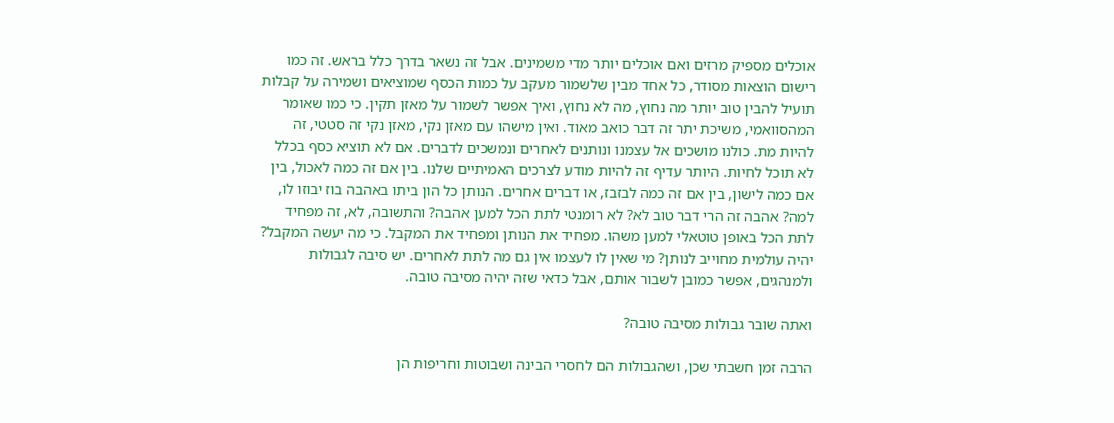אוכלים מספיק מרזים ואם אוכלים יותר מדי משמינים. אבל זה נשאר בדרך כלל בראש. זה כמו רישום הוצאות מסודר, כל אחד מבין שלשמור מעקב על כמות הכסף שמוציאים ושמירה על קבלות תועיל להבין טוב יותר מה נחוץ, מה לא נחוץ, ואיך אפשר לשמור על מאזן תקין. כי כמו שאומר המהסוואמי, משיכת יתר זה דבר כואב מאוד. ואין מישהו עם מאזן נקי, מאזן נקי זה סטטי, זה להיות מת. כולנו מושכים אל עצמנו ונותנים לאחרים ונמשכים לדברים. אם לא תוציא כסף בכלל לא תוכל לחיות. היותר עדיף זה להיות מודע לצרכים האמיתיים שלנו. בין אם זה כמה לאכול, בין אם כמה לישון, בין אם זה כמה לבזבז, או דברים אחרים. הנותן כל הון ביתו באהבה בוז יבוזו לו, למה? אהבה זה הרי דבר טוב לא? לא רומנטי לתת הכל למען אהבה? והתשובה, לא, זה מפחיד לתת הכל באופן טוטאלי למען משהו. מפחיד את הנותן ומפחיד את המקבל. כי מה יעשה המקבל? יהיה עולמית מחוייב לנותן? מי שאין לו לעצמו אין גם מה לתת לאחרים. יש סיבה לגבולות ולמנהגים, אפשר כמובן לשבור אותם, אבל כדאי שזה יהיה מסיבה טובה.

ואתה שובר גבולות מסיבה טובה?

הרבה זמן חשבתי שכן, ושהגבולות הם לחסרי הבינה ושבוטות וחריפות הן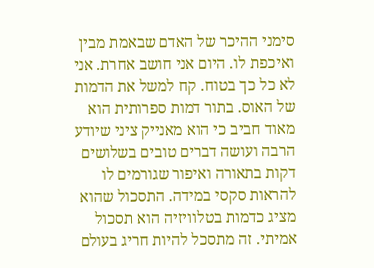סימני ההיכר של האדם שבאמת מבין ואיכפת לו. היום אני חושב אחרת. אני לא כל כך בטוח. קח למשל את הדמות של האוס. בתור דמות ספרותית הוא מאוד חביב כי הוא מאנייק ציני שיודע הרבה ועושה דברים טובים בשלושים דקות בתאורה ואיפור שגורמים לו להראות סקסי במידה. התסכול שהוא מציג כדמות בטלוויזיה הוא תסכול אמיתי. זה מתסכל להיות חריג בעולם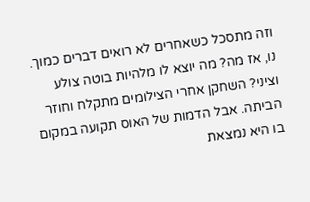וזה מתסכל כשאחרים לא רואים דברים כמוך. נו, אז מה? מה יוצא לו מלהיות בוטה צולע וציני? השחקן אחרי הצילומים מתקלח וחוזר הביתה. אבל הדמות של האוס תקועה במקום בו היא נמצאת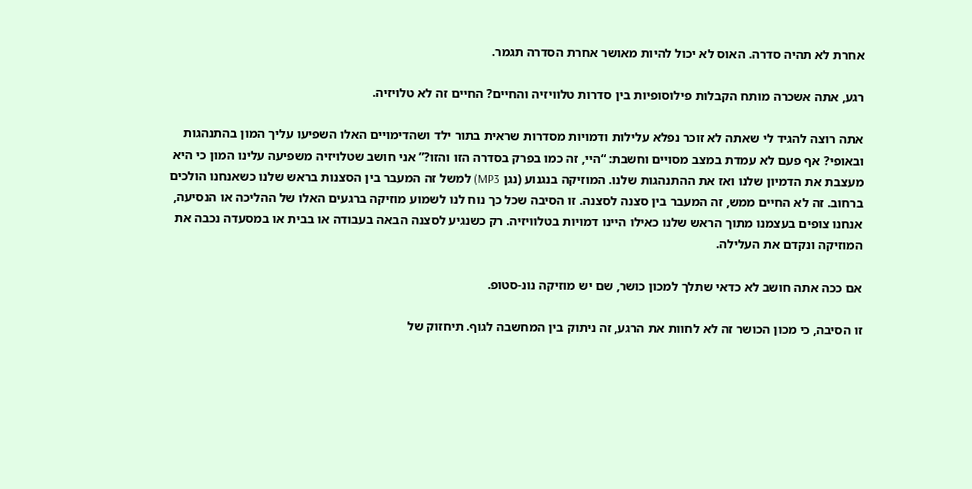אחרת לא תהיה סדרה. האוס לא יכול להיות מאושר אחרת הסדרה תגמר.

רגע, אתה אשכרה מותח הקבלות פילוסופיות בין סדרות טלוויזיה והחיים? החיים זה לא טלויזיה.

אתה רוצה להגיד לי שאתה לא זוכר נפלא עלילות ודמויות מסדרות שראית בתור ילד ושהדימויים האלו השפיעו עליך המון בהתנהגות ובאופי? אף פעם לא עמדת במצב מסויים וחשבת: “היי, זה כמו בפרק בסדרה הזו והזו?” אני חושב שטלויזיה משפיעה עלינו המון כי היא מעצבת את הדמיון שלנו ואז את ההתנהגות שלנו. המוזיקה בנגנוע (נגן MP3) למשל זה המעבר בין הסצנות בראש שלנו כשאנחנו הולכים ברחוב. זה לא החיים ממש, זה המעבר בין סצנה לסצנה. זו הסיבה שכל כך נוח לנו לשמוע מוזיקה ברגעים האלו של ההליכה או הנסיעה, אנחנו צופים בעצמנו מתוך הראש שלנו כאילו היינו דמויות בטלוויזיה. רק כשנגיע לסצנה הבאה בעבודה או בבית או במסעדה נכבה את המוזיקה ונקדם את העלילה.

אם ככה אתה חושב לא כדאי שתלך למכון כושר, שם יש מוזיקה נונ-סטופ.

זו הסיבה, כי מכון הכושר זה לא לחוות את הרגע, זה ניתוק בין המחשבה לגוף. תיחזוק של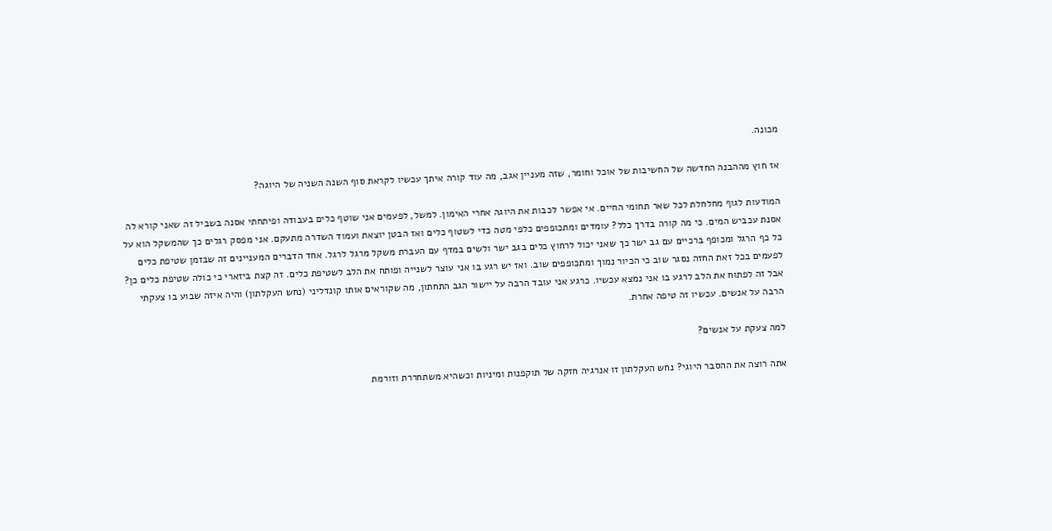מכונה.

אז חוץ מההבנה החדשה של החשיבות של אוכל וחומר, שזה מעניין אגב, מה עוד קורה איתך עכשיו לקראת סוף השנה השניה של היוגה?

המודעות לגוף מחלחלת לכל שאר תחומי החיים. אי אפשר לכבות את היוגה אחרי האימון. למשל, לפעמים אני שוטף כלים בעבודה ופיתחתי אסנה בשביל זה שאני קורא לה אסנת עכביש המים. כי מה קורה בדרך כלל? עומדים ומתכופפים כלפי מטה כדי לשטוף כלים ואז הבטן יוצאת ועמוד השדרה מתעקם. אני מפסק רגלים כך שהמשקל הוא על כל כף הרגל ומכופף ברכיים עם גב ישר כך שאני יכול לרחוץ כלים בגב ישר ולשים במדף עם העברת משקל מרגל לרגל. אחד הדברים המעניינים זה שבזמן שטיפת כלים לפעמים בכל זאת החזה נסגר שוב כי הכיור נמוך ומתכופפים שוב. ואז יש רגע בו אני עוצר לשנייה ופותח את הלב לשטיפת כלים. זה קצת ביזארי כי כולה שטיפת כלים כן? אבל זה לפתוח את הלב לרגע בו אני נמצא עכשיו. כרגע אני עובד הרבה על יישור הגב התחתון, מה שקוראים אותו קונדליני (נחש העקלתון) והיה איזה שבוע בו צעקתי הרבה על אנשים. עכשיו זה טיפה אחרת.

למה צעקת על אנשים?

אתה רוצה את ההסבר היוגי? נחש העקלתון זו אנרגיה חזקה של תוקפנות ומיניות וכשהיא משתחררת וזורמת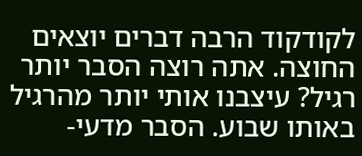לקודקוד הרבה דברים יוצאים החוצה. אתה רוצה הסבר יותר רגיל? עיצבנו אותי יותר מהרגיל באותו שבוע. הסבר מדעי-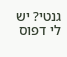גנטי? יש לי דפוס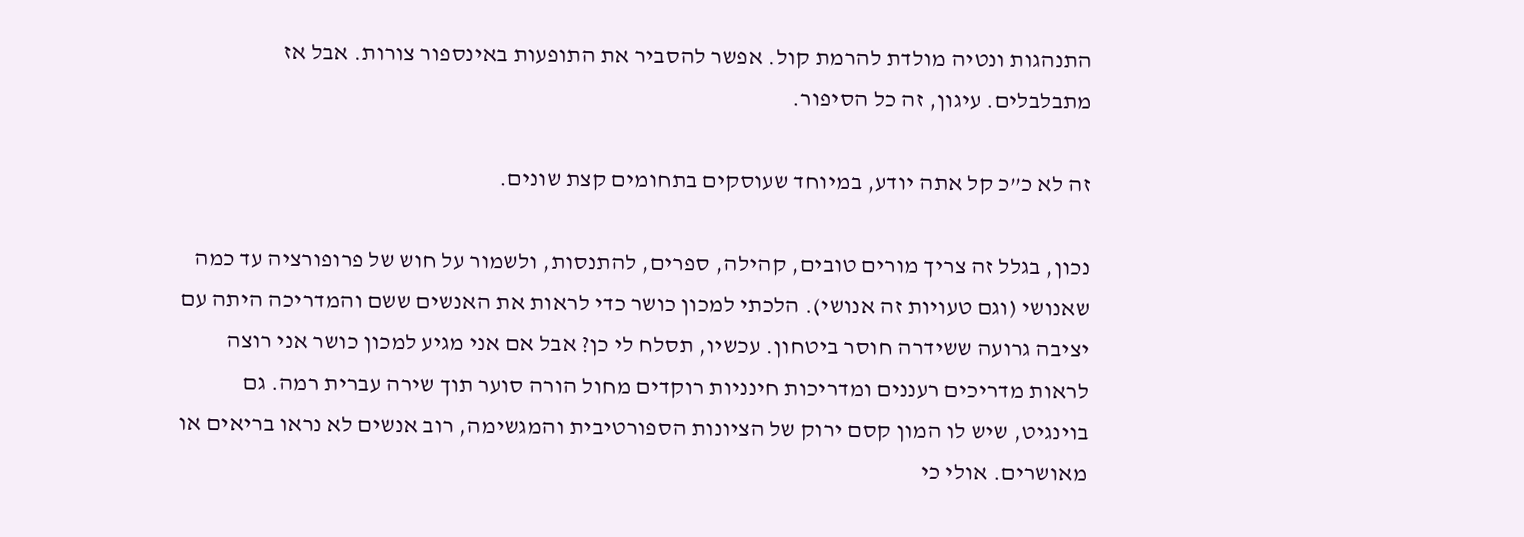התנהגות ונטיה מולדת להרמת קול. אפשר להסביר את התופעות באינספור צורות. אבל אז מתבלבלים. עיגון, זה כל הסיפור.

זה לא כ”כ קל אתה יודע, במיוחד שעוסקים בתחומים קצת שונים.

נכון, בגלל זה צריך מורים טובים, קהילה, ספרים, להתנסות, ולשמור על חוש של פרופורציה עד כמה שאנושי (וגם טעויות זה אנושי). הלכתי למכון כושר כדי לראות את האנשים ששם והמדריכה היתה עם יציבה גרועה ששידרה חוסר ביטחון. עכשיו, תסלח לי כן? אבל אם אני מגיע למכון כושר אני רוצה לראות מדריכים רעננים ומדריכות חינניות רוקדים מחול הורה סוער תוך שירה עברית רמה. גם בוינגיט, שיש לו המון קסם ירוק של הציונות הספורטיבית והמגשימה, רוב אנשים לא נראו בריאים או מאושרים. אולי כי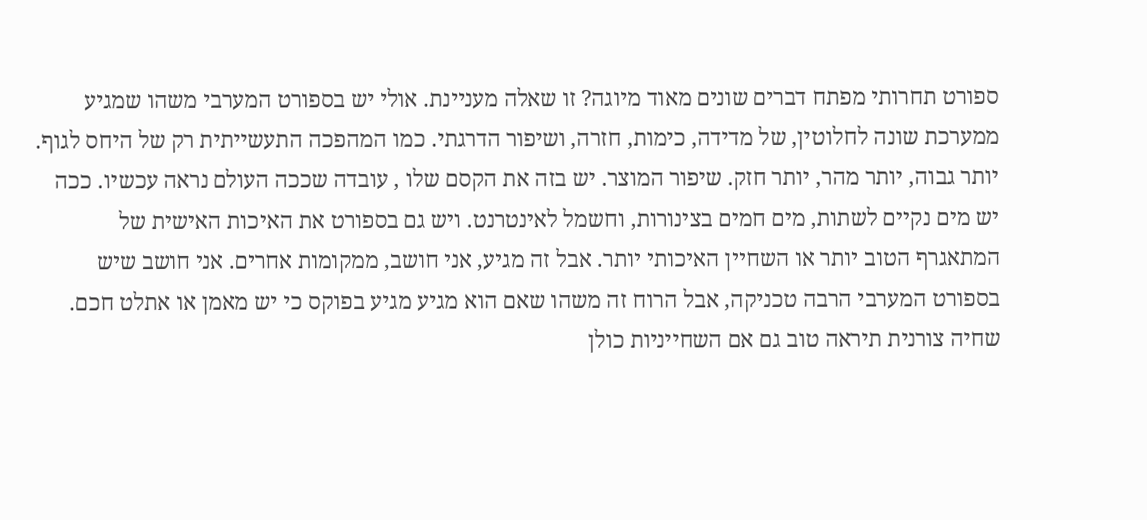ספורט תחרותי מפתח דברים שונים מאוד מיוגה? זו שאלה מעניינת. אולי יש בספורט המערבי משהו שמגיע ממערכת שונה לחלוטין, של מדידה, כימות, חזרה, ושיפור הדרגתי. כמו המהפכה התעשייתית רק של היחס לגוף. יותר גבוה, יותר מהר, יותר חזק. שיפור המוצר. יש בזה את הקסם שלו , עובדה שככה העולם נראה עכשיו. ככה יש מים נקיים לשתות, מים חמים בצינורות, וחשמל לאינטרנט. ויש גם בספורט את האיכות האישית של המתאגרף הטוב יותר או השחיין האיכותי יותר. אבל זה מגיע, אני חושב, ממקומות אחרים. אני חושב שיש בספורט המערבי הרבה טכניקה, אבל הרוח זה משהו שאם הוא מגיע מגיע בפוקס כי יש מאמן או אתלט חכם. שחיה צורנית תיראה טוב גם אם השחייניות כולן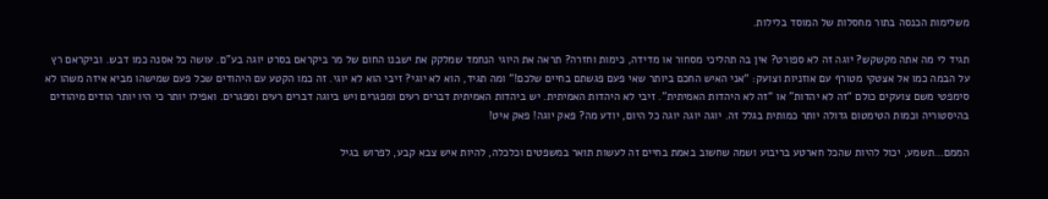משלימות הכנסה בתור מחסלות של המוסד בלילות.

תגיד לי מה אתה מקשקש? יוגה זה לא ספורט? אין בה תהליכי מסחור או מדידה, כימות וחזרה? תראה את היוגי הנחמד שמלקק את ישבנו החום של מר ביקראם בסרט יוגה בע”ם. עושה כל אסנה כמו דבש. וביקראם רץ על הבמה כמו אל אצטקי מטורף עם אוזניות וצועק: “אני האיש החכם ביותר שאי פעם פגשתם בחיים שלכם!” ומה תגיד, הוא לא יוגי? זיבי הוא לא יוגי. זה כמו הקטע עם היהודים שכל פעם שמישהו מביא איזה משהו לא סימפטי משם צועקים כולם “זה לא יהדות” או “זה לא היהדות האמיתית”. זיבי לא היהדות האמיתית. יש ביהדות האמיתית דברים רעים ומפגרים ויש ביוגה דברים רעים ומפגרים. ואפילו יותר כי היו יותר הודים מיהודים בהיסטוריה וכמות הטימטום גדולה יותר כמותית בגלל זה. יוגה יוגה יוגה כל היום, יודע מה? פאק יוגה! פאק איט!

הממם…תשמע, יכול להיות שהכל חארטע בריבוע ושמה שחשוב באמת בחיים זה לעשות תואר במשפטים וכלכלה, להיות איש צבא קבע, לפרוש בגיל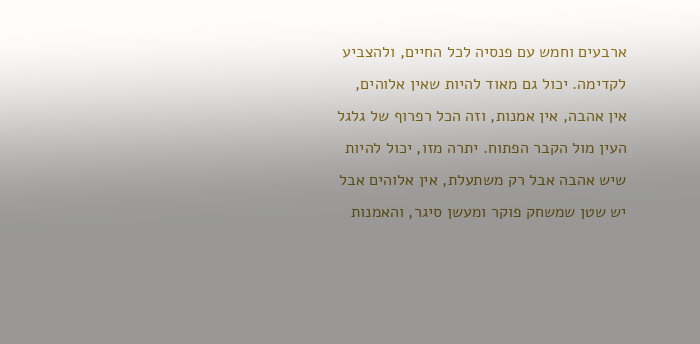ארבעים וחמש עם פנסיה לכל החיים, ולהצביע לקדימה. יכול גם מאוד להיות שאין אלוהים, אין אהבה, אין אמנות, וזה הכל רפרוף של גלגל העין מול הקבר הפתוח. יתרה מזו, יכול להיות שיש אהבה אבל רק משתעלת, אין אלוהים אבל יש שטן שמשחק פוקר ומעשן סיגר, והאמנות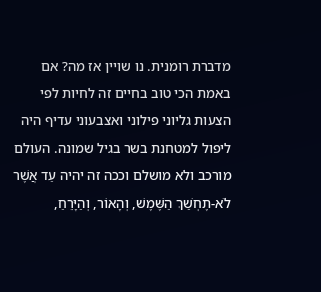מדברת רומנית. נו שויין אז מה? אם באמת הכי טוב בחיים זה לחיות לפי הצעות גליוני פילוני ואצבעוני עדיף היה ליפול למטחנת בשר בגיל שמונה. העולם מורכב ולא מושלם וככה זה יהיה עַד אֲשֶׁר לֹא-תֶחְשַׁךְ הַשֶּׁמֶשׁ, וְהָאוֹר, וְהַיָּרֵחַ,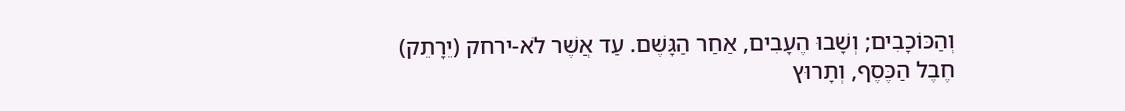וְהַכּוֹכָבִים; וְשָׁבוּ הֶעָבִים, אַחַר הַגָּשֶׁם. עַד אֲשֶׁר לֹא-ירחק (יֵרָתֵק) חֶבֶל הַכֶּסֶף, וְתָרוּץ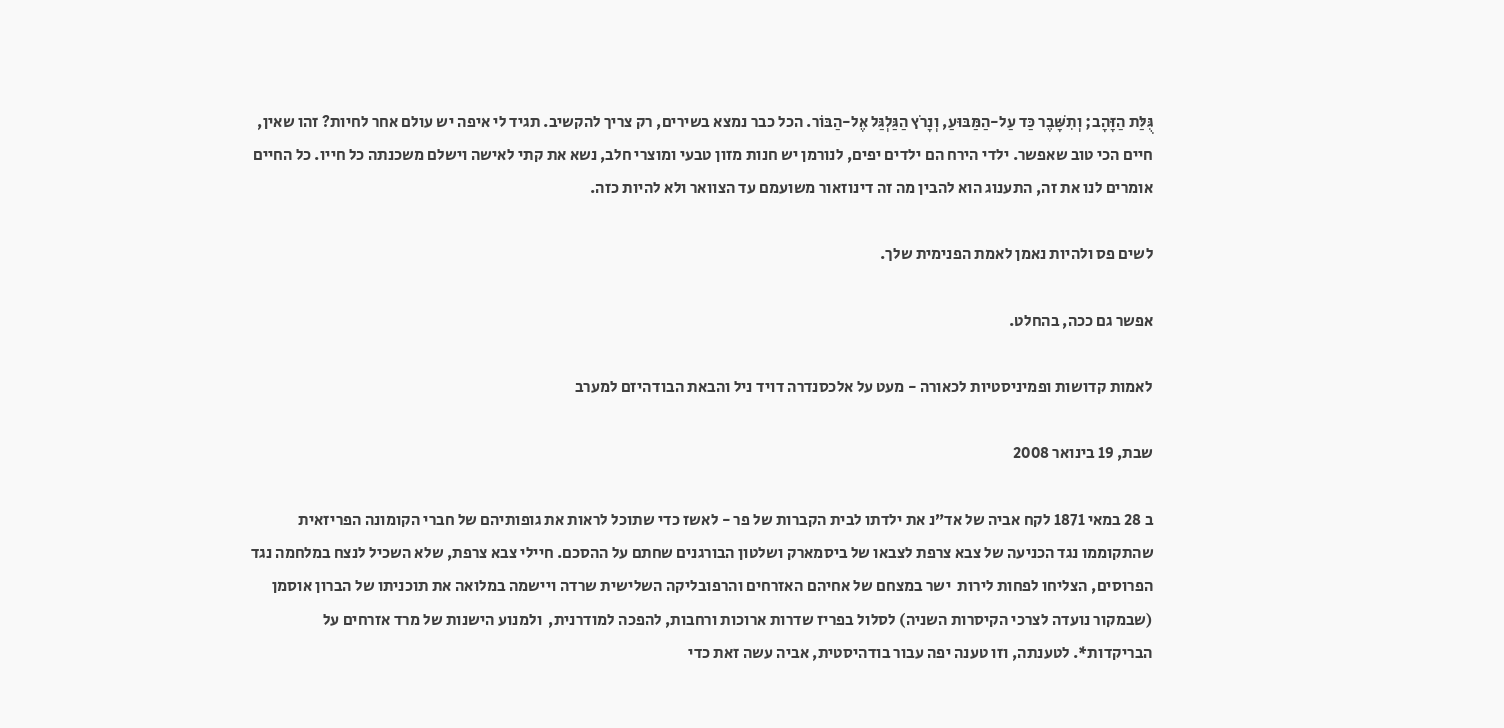גֻּלַּת הַזָּהָב; וְתִשָּׁבֶר כַּד עַל-הַמַּבּוּעַ, וְנָרֹץ הַגַּלְגַּל אֶל-הַבּוֹר. הכל כבר נמצא בשירים, רק צריך להקשיב. תגיד לי איפה יש עולם אחר לחיות? זהו שאין, חיים הכי טוב שאפשר. ילדי הירח הם ילדים יפים, לנורמן יש חנות מזון טבעי ומוצרי חלב, נשא את קתי לאישה וישלם משכנתה כל חייו. כל החיים אומרים לנו את זה, התענוג הוא להבין מה זה דינוזאור משועמם עד הצוואר ולא להיות כזה.

לשים פס ולהיות נאמן לאמת הפנימית שלך.

אפשר גם ככה, בהחלט.

לאמות קדושות ופמיניסטיות לכאורה - מעט על אלכסנדרה דויד ניל והבאת הבודהיזם למערב

שבת, 19 בינואר 2008

ב 28 במאי 1871 לקח אביה של אד”נ את ילדתו לבית הקברות של פר - לאשז כדי שתוכל לראות את גופותיהם של חברי הקומונה הפריזאית שהתקוממו נגד הכניעה של צבא צרפת לצבאו של ביסמארק ושלטון הבורגנים שחתם על ההסכם. חיילי צבא צרפת, שלא השכיל לנצח במלחמה נגד הפרוסים, הצליחו לפחות לירות  ישר במצחם של אחיהם האזרחים והרפובליקה השלישית שרדה ויישמה במלואה את תוכניתו של הברון אוסמן (שבמקור נועדה לצרכי הקיסרות השניה) לסלול בפריז שדרות ארוכות ורחבות, להפכה למודרנית,  ולמנוע הישנות של מרד אזרחים על הבריקדות*. לטענתה, וזו טענה יפה עבור בודהיסטית, אביה עשה זאת כדי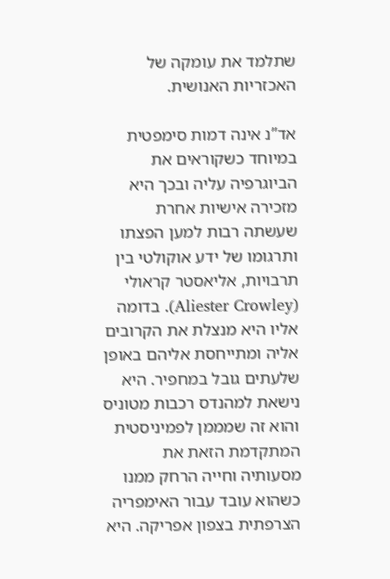שתלמד את עומקה של האכזריות האנושית.

אד”נ אינה דמות סימפטית במיוחד כשקוראים את הביוגרפיה עליה ובכך היא מזכירה אישיות אחרת שעשתה רבות למען הפצתו ותרגומו של ידע אוקולטי בין תרבויות, אליאסטר קראולי (Aliester Crowley). בדומה אליו היא מנצלת את הקרובים אליה ומתייחסת אליהם באופן שלעתים גובל במחפיר. היא נישאת למהנדס רכבות מטוניס והוא זה שמממן לפמיניסטית המתקדמת הזאת את מסעותיה וחייה הרחק ממנו כשהוא עובד עבור האימפריה הצרפתית בצפון אפריקה. היא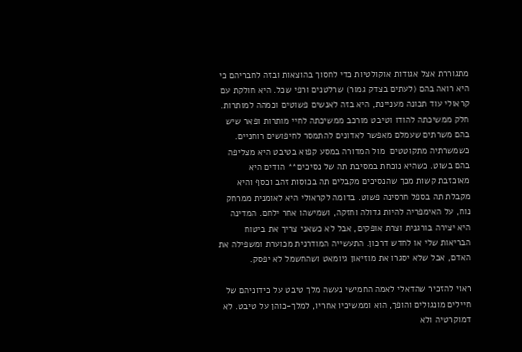מתגוררת אצל אגודות אוקולטיות כדי לחסוך בהוצאות ובזה לחבריהם כי היא רואה בהם (לעתים בצדק גמור) שרלטנים ורפי שכל. היא חולקת עם קראולי עוד תכונה מעניינת, היא בזה לאנשים פשוטים וכמהה למותרות. חלק ממשיכתה להודו וטיבט מורכב ממשיכתה לחיי מותרות ופאר שיש בהם משרתים שעמלם מאפשר לאדונים להתמסר לחיפושים רוחניים. כשמשרתיה מתקוטטים  מול המדורה במסע קפוא בטיבט היא מצליפה בהם בשוט. כשהיא נוכחת במסיבת תה של נסיכים** הודים היא מאוכזבת קשות מכך שהנסיכים מקבלים תה בכוסות זהב וכסף והיא מקבלת תה בספל חרסינה פשוט. בדומה לקראולי היא לאומנית ממרחק נוח, על האימפריה להיות גדולה וחזקה, ושמישהו אחר ילחם. המדינה היא יצירה בורגנית וצרת אופקים, אבל לא כשאני צריך את ביטוח הבריאות שלי או לחדש דרכון. התעשייה המודרנית מכוערת ומשפילה את האדם, אבל שלא יסגרו את מוזיאון גיומאט ושהחשמל לא יפסק.

ראוי להזכיר שהדאלי לאמה החמישי נעשה מלך טיבט על כידוניהם של חיילים מונגולים והופך, הוא וממשיכיו אחריו, למלך-כוהן על טיבט. לא דמוקרטיה ולא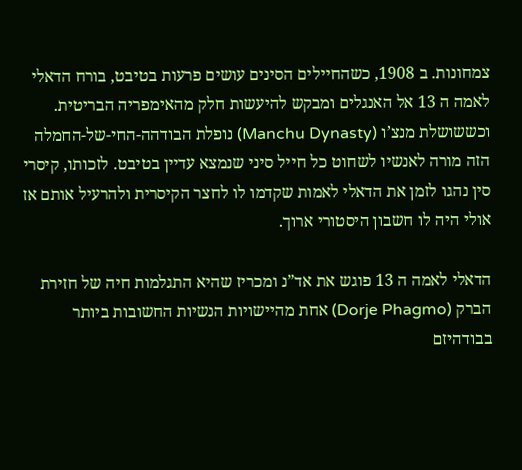צמחונות. ב 1908, כשהחיילים הסינים עושים פרעות בטיבט, בורח הדאלי לאמה ה 13 אל האנגלים ומבקש להיעשות חלק מהאימפריה הבריטית. וכששושלת מנצ’ו (Manchu Dynasty) נופלת הבודהה-החי-של-החמלה הזה מורה לאנשיו לשחוט כל חייל סיני שנמצא עדיין בטיבט. לזכותו, קיסרי סין נהגו לזמן את הדאלי לאמות שקדמו לו לחצר הקיסרית ולהרעיל אותם אז אולי היה לו חשבון היסטורי ארוך.

הדאלי לאמה ה 13 פוגש את אד”נ ומכריז שהיא התגלמות חיה של חזירת הברק (Dorje Phagmo) אחת מהיישויות הנשיות החשובות ביותר בבודהיזם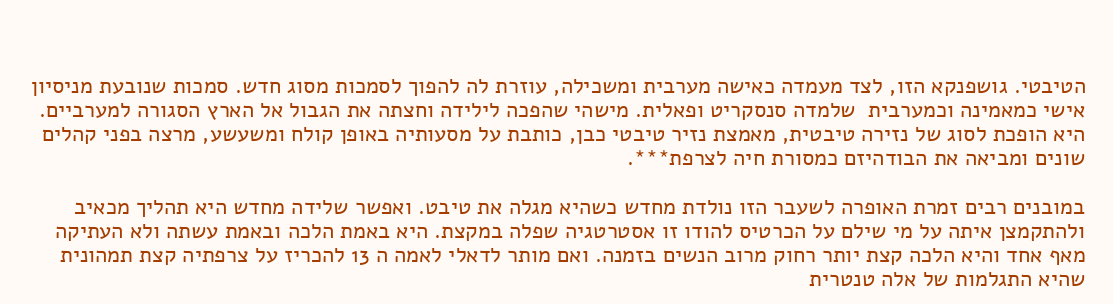הטיבטי. גושפנקא הזו, לצד מעמדה כאישה מערבית ומשכילה, עוזרת לה להפוך לסמכות מסוג חדש. סמכות שנובעת מניסיון אישי כמאמינה וכמערבית  שלמדה סנסקריט ופאלית. מישהי שהפכה לילידה וחצתה את הגבול אל הארץ הסגורה למערביים. היא הופכת לסוג של נזירה טיבטית, מאמצת נזיר טיבטי כבן, כותבת על מסעותיה באופן קולח ומשעשע, מרצה בפני קהלים שונים ומביאה את הבודהיזם כמסורת חיה לצרפת***.

במובנים רבים זמרת האופרה לשעבר הזו נולדת מחדש כשהיא מגלה את טיבט. ואפשר שלידה מחדש היא תהליך מכאיב ולהתקמצן איתה על מי שילם על הכרטיס להודו זו אסטרטגיה שפלה במקצת. היא באמת הלכה ובאמת עשתה ולא העתיקה מאף אחד והיא הלכה קצת יותר רחוק מרוב הנשים בזמנה. ואם מותר לדאלי לאמה ה 13 להכריז על צרפתיה קצת תמהונית שהיא התגלמות של אלה טנטרית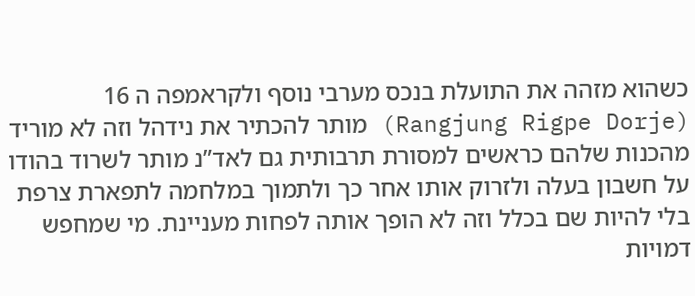כשהוא מזהה את התועלת בנכס מערבי נוסף ולקראמפה ה 16 (Rangjung Rigpe Dorje) מותר להכתיר את נידהל וזה לא מוריד מהכנות שלהם כראשים למסורת תרבותית גם לאד”נ מותר לשרוד בהודו על חשבון בעלה ולזרוק אותו אחר כך ולתמוך במלחמה לתפארת צרפת בלי להיות שם בכלל וזה לא הופך אותה לפחות מעניינת. מי שמחפש דמויות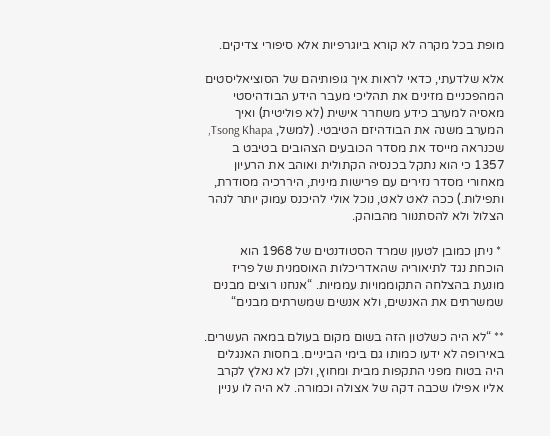מופת בכל מקרה לא קורא ביוגרפיות אלא סיפורי צדיקים.

אלא שלדעתי, כדאי לראות איך גופותיהם של הסוציאליסטים המהפכניים מזינים את תהליכי מעבר הידע הבודהיסטי מאסיה למערב כידע משחרר אישית (לא פוליטית) ואיך המערב משנה את הבודהיזם הטיבטי. (למשל, Tsong Khapa, שכנראה מייסד את מסדר הכובעים הצהובים בטיבט ב 1357 כי הוא נתקל בכנסיה הקתולית ואוהב את הרעיון מאחורי מסדר נזירים עם פרישות מינית, היררכיה מסודרת, ותפילות.) ככה לאט לאט, נוכל אולי להיכנס עמוק יותר לנהר הצלול ולא להסתנוור מהבוהק.

 * ניתן כמובן לטעון שמרד הסטודנטים של 1968 הוא הוכחת נגד לתיאוריה שהאדריכלות האוסמנית של פריז מונעת בהצלחה התקוממויות עממיות. “אנחנו רוצים מבנים שמשרתים את האנשים, ולא אנשים שמשרתים מבנים“

** “לא היה כשלטון הזה בשום מקום בעולם במאה העשרים. באירופה לא ידעו כמותו גם בימי הביניים. בחסות האנגלים היה בטוח מפני התקפות מבית ומחוץ, ולכן לא נאלץ לקרב אליו אפילו שכבה דקה של אצולה וכמורה. לא היה לו עניין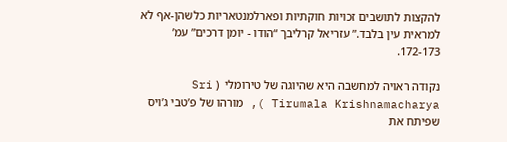להקצות לתושבים זכויות חוקתיות ופארלמנטאריות כלשהן-אף לא למראית עין בלבד.” עזריאל קרליבך “הודו - יומן דרכים” עמ’ 172-173.

נקודה ראויה למחשבה היא שהיוגה של טירומלי  ( Sri Tirumala Krishnamacharya ), מורהו של פ’טבי ג’ויס שפיתח את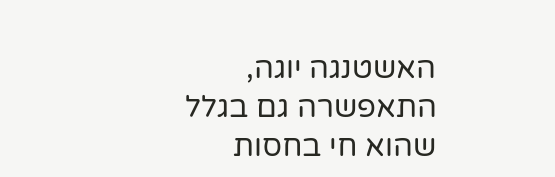האשטנגה יוגה, התאפשרה גם בגלל שהוא חי בחסות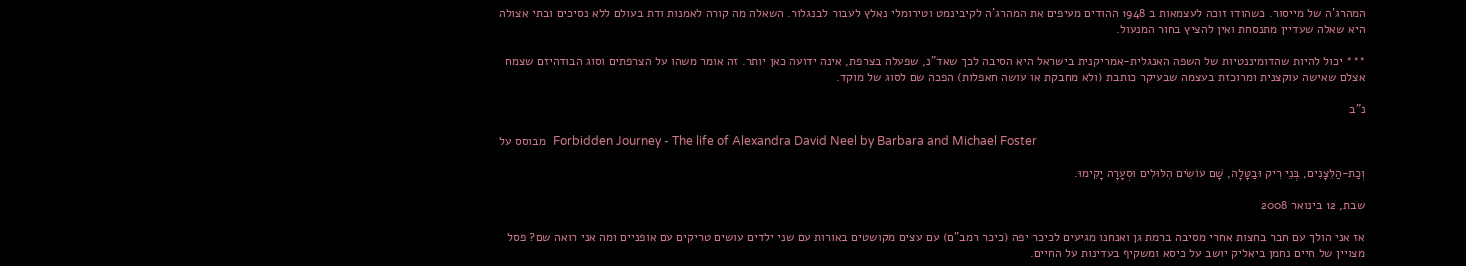המהרג’ה של מייסור. כשהודו זוכה לעצמאות ב 1948 ההודים מעיפים את המהרג’ה לקיבינמט וטירומלי נאלץ לעבור לבנגלור. השאלה מה קורה לאמנות ודת בעולם ללא נסיכים ובתי אצולה היא שאלה שעדיין מתנסחת ואין להציץ בחור המנעול.

*** יכול להיות שהדומיננטיות של השפה האנגלית-אמריקנית בישראל היא הסיבה לכך שאד”נ, שפעלה בצרפת, אינה ידועה כאן יותר. זה אומר משהו על הצרפתים וסוג הבודהיזם שצמח אצלם שאישה עוקצנית ומרוכזת בעצמה שבעיקר כותבת (ולא מחבקת או עושה חאפלות) הפכה שם לסוג של מוקד.

נ”ב

מבוסס על  Forbidden Journey - The life of Alexandra David Neel by Barbara and Michael Foster

וְכַת-הַלֵּצָנִים, בְּנֵי רִיק וּבַטָּלָה, שָׁם עוֹשִׂים הִלּוּלִים וּסְעָרָה יָקִימוּ.

שבת, 12 בינואר 2008

אז אני הולך עם חבר בחצות אחרי מסיבה ברמת גן ואנחנו מגיעים לכיכר יפה (כיכר רמב”ם) עם עצים מקושטים באורות עם שני ילדים עושים טריקים עם אופניים ומה אני רואה שם? פסל מצויין של חיים נחמן ביאליק יושב על כיסא ומשקיף בעדינות על החיים.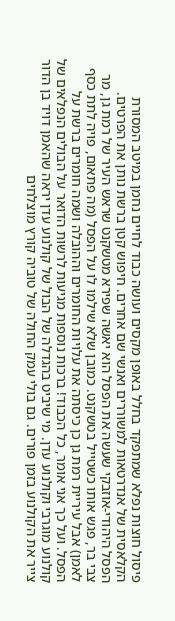פיסול חוצות נפלא שמתפקד בחלל באופן מקסים ועושה כבוד לחיים נחמן במיטב המסורת הקלאסית של אנדרטאות למשוררים ואנשי שם אחרים. חיפוש קטן ברשת נותן את הפרטים. הפסל היהודי-אוזבקי שעשה את הפסל הוא יאשה שפירא מטשקנט שראש העיר של רמת גן, מר צבי בר, פגש אותו כשטייל בטשקנט. כמובן שלא שילמו לו על הפסל (מה פתאום, פויה לתת כסף לאמן) אבל עיריית רמת גן כן כיסתה את עלויות החומרים וההובלה ושמה חומרים ברשת על הפסל. ועל כך אני אומר, כל הכבוד! ברכות נוספות מגיעות לרשות הדואר על הבולים הנפלאים של קולנוע מוגרבי וקולנוע עדן. מי שיביט בהגדלה של הבול של קולנוע עדן יראה שהאמן דויד בן הדור צייר את הקולנוע בזמן פורים. גם בולי עמק החולה של טוביה קורץ מוצלחים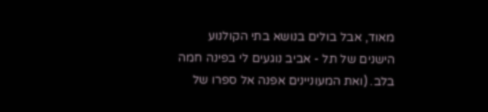מאוד, אבל בולים בנושא בתי הקולנוע הישנים של תל - אביב נוגעים לי בפינה חמה בלב. (ואת המעוניינים אפנה אל ספרו של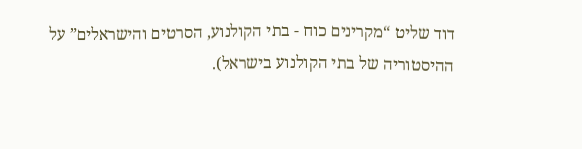דוד שליט “מקרינים כוח - בתי הקולנוע, הסרטים והישראלים” על ההיסטוריה של בתי הקולנוע בישראל).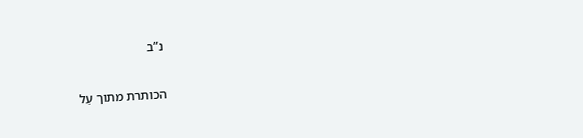נ”ב

הכותרת מתוך עַל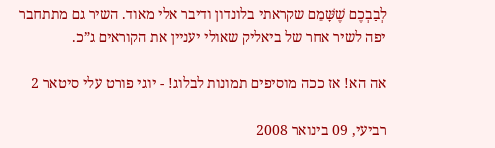לְבַבְכֶם שֶׁשָּׁמֵם שקראתי בלונדון ודיבר אלי מאוד. השיר גם מתתחבר יפה לשיר אחר של ביאליק שאולי יעניין את הקוראים ג”כ.

אה הא! אז ככה מוסיפים תמונות לבלוג! - יוגי פורט עלי סיטאר 2

רביעי, 09 בינואר 2008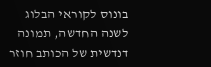בונוס לקוראי הבלוג לשנה החדשה, תמונה דנדשית של הכותב חוזר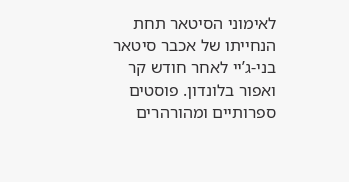לאימוני הסיטאר תחת הנחייתו של אכבר סיטאר בני-ג’יי לאחר חודש קר ואפור בלונדון. פוסטים ספרותיים ומהורהרים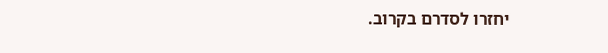יחזרו לסדרם בקרוב.